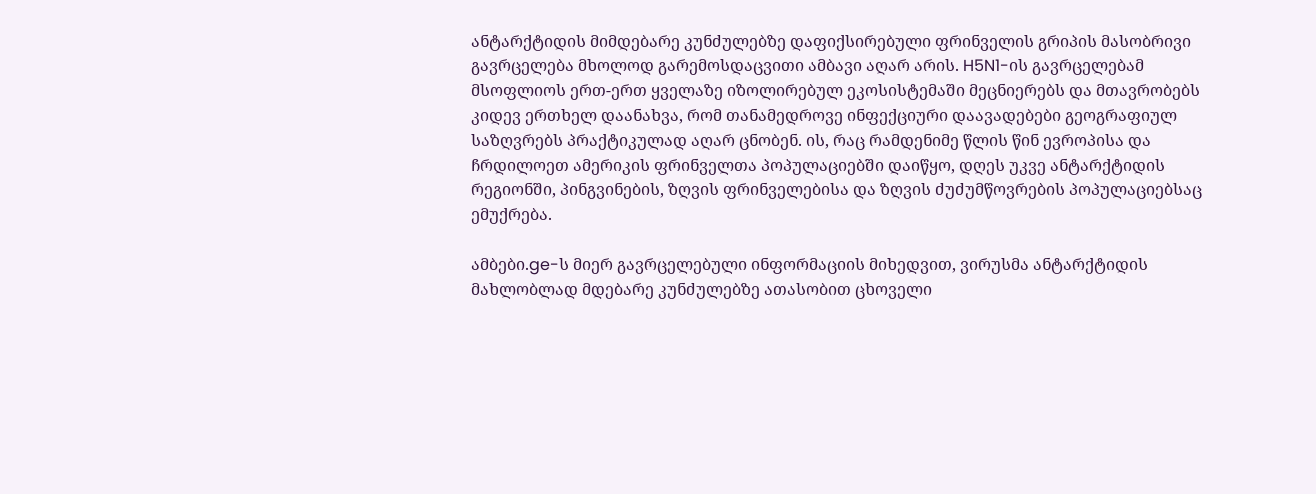ანტარქტიდის მიმდებარე კუნძულებზე დაფიქსირებული ფრინველის გრიპის მასობრივი გავრცელება მხოლოდ გარემოსდაცვითი ამბავი აღარ არის. H5N1-ის გავრცელებამ მსოფლიოს ერთ-ერთ ყველაზე იზოლირებულ ეკოსისტემაში მეცნიერებს და მთავრობებს კიდევ ერთხელ დაანახვა, რომ თანამედროვე ინფექციური დაავადებები გეოგრაფიულ საზღვრებს პრაქტიკულად აღარ ცნობენ. ის, რაც რამდენიმე წლის წინ ევროპისა და ჩრდილოეთ ამერიკის ფრინველთა პოპულაციებში დაიწყო, დღეს უკვე ანტარქტიდის რეგიონში, პინგვინების, ზღვის ფრინველებისა და ზღვის ძუძუმწოვრების პოპულაციებსაც ემუქრება.

ამბები.ge-ს მიერ გავრცელებული ინფორმაციის მიხედვით, ვირუსმა ანტარქტიდის მახლობლად მდებარე კუნძულებზე ათასობით ცხოველი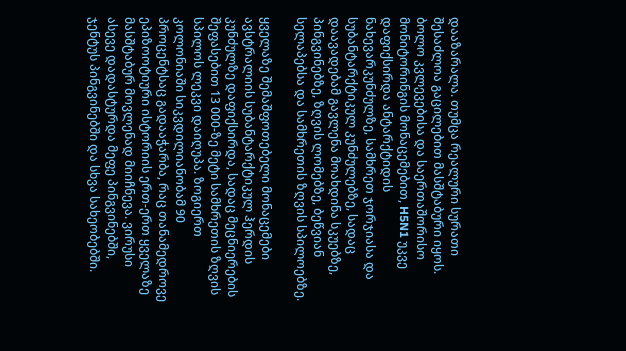დააზარალა. თუმცა რეალური სურათი შესაძლოა გაცილებით მასშტაბური იყოს. ბოლო კვლევებისა და საერთაშორისო მონიტორინგის მონაცემებით, H5N1 უკვე დაფიქსირდა ანტარქტიდის ნახევარკუნძულზე, სამხრეთ ჯორჯიასა და სუბანტარქტიკულ კუნძულებზე, სადაც დაავადებამ გავლენა მოახდინა სკუებზე, პინგვინებზე, ზღვის ლომებზე, ბეწვიან სელაპებსა და სამხრეთის ზღვის სპილოებზე.

ყველაზე შემაშფოთებელი მონაცემები ავსტრალიის სუბანტარქტიკულ ჰერდის კუნძულზე დაფიქსირდა, სადაც მეცნიერების შეფასებით 13 000-ზე მეტი სამხრეთის ზღვის სპილოს ლეკვი დაიღუპა. ზოგიერთ კოლონიაში სიკვდილიანობამ 90 პროცენტსაც გადააჭარბა, რაც თანამედროვე ეპიზოოტიური ისტორიის ერთ-ერთ ყველაზე მასშტაბურ მოვლენად მიიჩნევა. ვირუსი ასევე დადასტურდა მეფე პინგვინებში, ჯენტუს პინგვინებში და სხვა სახეობებში.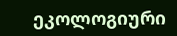ეკოლოგიური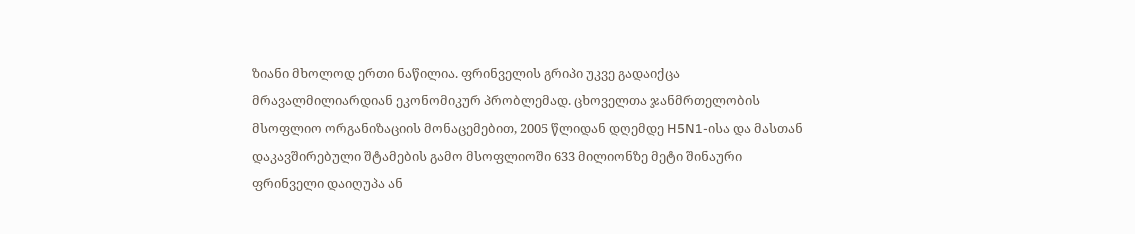ზიანი მხოლოდ ერთი ნაწილია. ფრინველის გრიპი უკვე გადაიქცა მრავალმილიარდიან ეკონომიკურ პრობლემად. ცხოველთა ჯანმრთელობის მსოფლიო ორგანიზაციის მონაცემებით, 2005 წლიდან დღემდე H5N1-ისა და მასთან დაკავშირებული შტამების გამო მსოფლიოში 633 მილიონზე მეტი შინაური ფრინველი დაიღუპა ან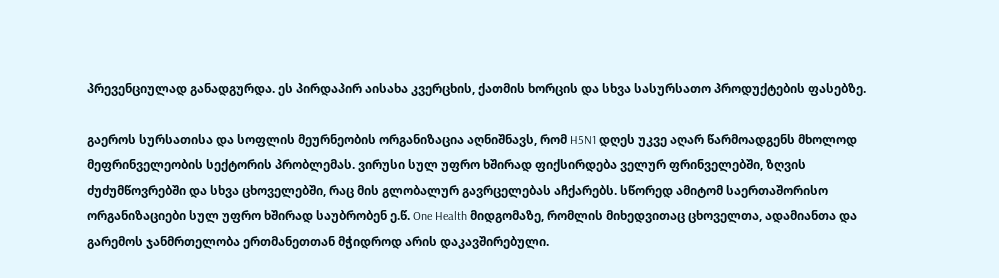პრევენციულად განადგურდა. ეს პირდაპირ აისახა კვერცხის, ქათმის ხორცის და სხვა სასურსათო პროდუქტების ფასებზე.

გაეროს სურსათისა და სოფლის მეურნეობის ორგანიზაცია აღნიშნავს, რომ H5N1 დღეს უკვე აღარ წარმოადგენს მხოლოდ მეფრინველეობის სექტორის პრობლემას. ვირუსი სულ უფრო ხშირად ფიქსირდება ველურ ფრინველებში, ზღვის ძუძუმწოვრებში და სხვა ცხოველებში, რაც მის გლობალურ გავრცელებას აჩქარებს. სწორედ ამიტომ საერთაშორისო ორგანიზაციები სულ უფრო ხშირად საუბრობენ ე.წ. One Health მიდგომაზე, რომლის მიხედვითაც ცხოველთა, ადამიანთა და გარემოს ჯანმრთელობა ერთმანეთთან მჭიდროდ არის დაკავშირებული.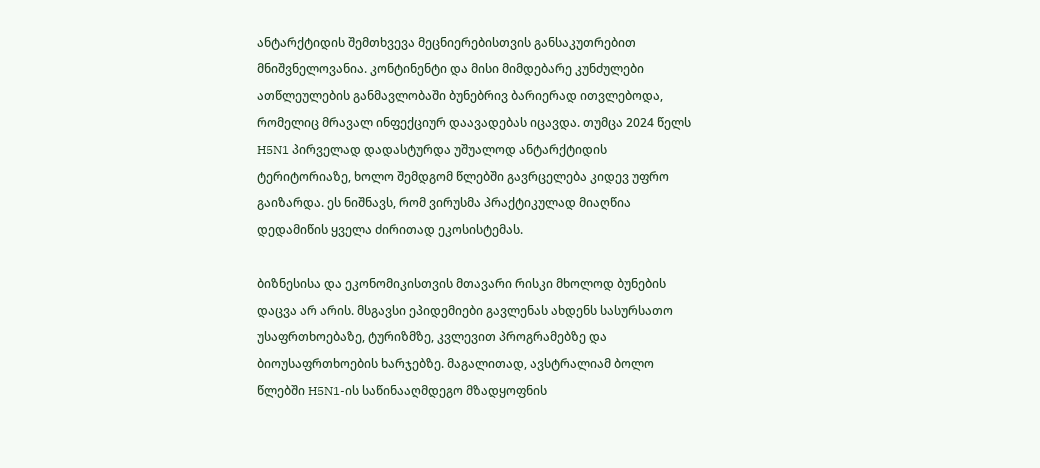ანტარქტიდის შემთხვევა მეცნიერებისთვის განსაკუთრებით მნიშვნელოვანია. კონტინენტი და მისი მიმდებარე კუნძულები ათწლეულების განმავლობაში ბუნებრივ ბარიერად ითვლებოდა, რომელიც მრავალ ინფექციურ დაავადებას იცავდა. თუმცა 2024 წელს H5N1 პირველად დადასტურდა უშუალოდ ანტარქტიდის ტერიტორიაზე, ხოლო შემდგომ წლებში გავრცელება კიდევ უფრო გაიზარდა. ეს ნიშნავს, რომ ვირუსმა პრაქტიკულად მიაღწია დედამიწის ყველა ძირითად ეკოსისტემას.

ბიზნესისა და ეკონომიკისთვის მთავარი რისკი მხოლოდ ბუნების დაცვა არ არის. მსგავსი ეპიდემიები გავლენას ახდენს სასურსათო უსაფრთხოებაზე, ტურიზმზე, კვლევით პროგრამებზე და ბიოუსაფრთხოების ხარჯებზე. მაგალითად, ავსტრალიამ ბოლო წლებში H5N1-ის საწინააღმდეგო მზადყოფნის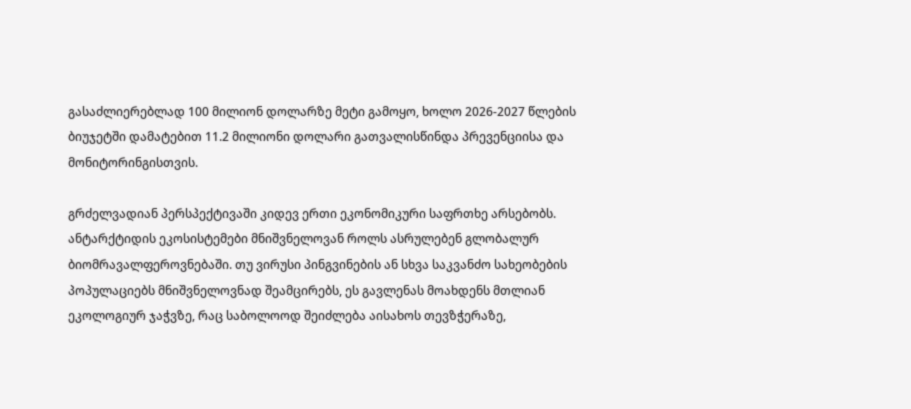გასაძლიერებლად 100 მილიონ დოლარზე მეტი გამოყო, ხოლო 2026-2027 წლების ბიუჯეტში დამატებით 11.2 მილიონი დოლარი გათვალისწინდა პრევენციისა და მონიტორინგისთვის.

გრძელვადიან პერსპექტივაში კიდევ ერთი ეკონომიკური საფრთხე არსებობს. ანტარქტიდის ეკოსისტემები მნიშვნელოვან როლს ასრულებენ გლობალურ ბიომრავალფეროვნებაში. თუ ვირუსი პინგვინების ან სხვა საკვანძო სახეობების პოპულაციებს მნიშვნელოვნად შეამცირებს, ეს გავლენას მოახდენს მთლიან ეკოლოგიურ ჯაჭვზე, რაც საბოლოოდ შეიძლება აისახოს თევზჭერაზე,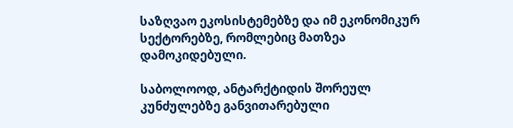საზღვაო ეკოსისტემებზე და იმ ეკონომიკურ სექტორებზე, რომლებიც მათზეა დამოკიდებული.

საბოლოოდ, ანტარქტიდის შორეულ კუნძულებზე განვითარებული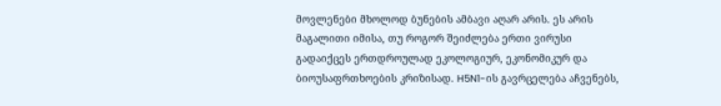მოვლენები მხოლოდ ბუნების ამბავი აღარ არის. ეს არის მაგალითი იმისა, თუ როგორ შეიძლება ერთი ვირუსი გადაიქცეს ერთდროულად ეკოლოგიურ, ეკონომიკურ და ბიოუსაფრთხოების კრიზისად. H5N1-ის გავრცელება აჩვენებს,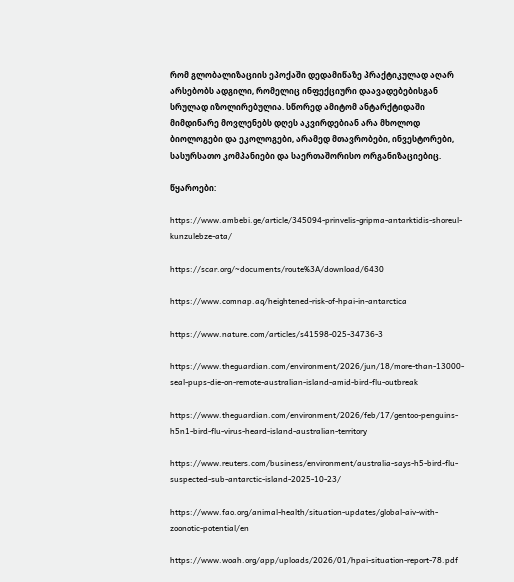რომ გლობალიზაციის ეპოქაში დედამიწაზე პრაქტიკულად აღარ არსებობს ადგილი, რომელიც ინფექციური დაავადებებისგან სრულად იზოლირებულია. სწორედ ამიტომ ანტარქტიდაში მიმდინარე მოვლენებს დღეს აკვირდებიან არა მხოლოდ ბიოლოგები და ეკოლოგები, არამედ მთავრობები, ინვესტორები, სასურსათო კომპანიები და საერთაშორისო ორგანიზაციებიც.

წყაროები:

https://www.ambebi.ge/article/345094-prinvelis-gripma-antarktidis-shoreul-kunzulebze-ata/

https://scar.org/~documents/route%3A/download/6430

https://www.comnap.aq/heightened-risk-of-hpai-in-antarctica

https://www.nature.com/articles/s41598-025-34736-3

https://www.theguardian.com/environment/2026/jun/18/more-than-13000-seal-pups-die-on-remote-australian-island-amid-bird-flu-outbreak

https://www.theguardian.com/environment/2026/feb/17/gentoo-penguins-h5n1-bird-flu-virus-heard-island-australian-territory

https://www.reuters.com/business/environment/australia-says-h5-bird-flu-suspected-sub-antarctic-island-2025-10-23/

https://www.fao.org/animal-health/situation-updates/global-aiv-with-zoonotic-potential/en

https://www.woah.org/app/uploads/2026/01/hpai-situation-report-78.pdf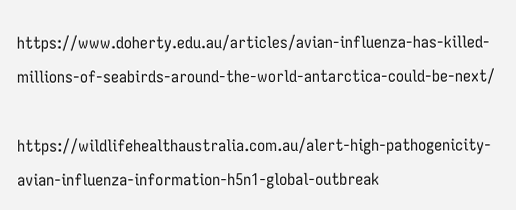https://www.doherty.edu.au/articles/avian-influenza-has-killed-millions-of-seabirds-around-the-world-antarctica-could-be-next/

https://wildlifehealthaustralia.com.au/alert-high-pathogenicity-avian-influenza-information-h5n1-global-outbreak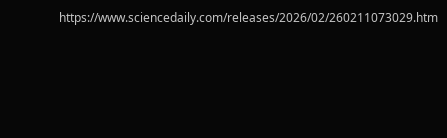https://www.sciencedaily.com/releases/2026/02/260211073029.htm